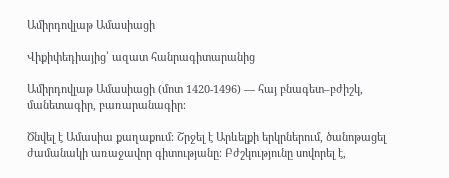Ամիրդովլաթ Ամասիացի

Վիքիփեդիայից՝ ազատ հանրագիտարանից

Ամիրդովլաթ Ամասիացի (մոտ 1420-1496) ― հայ բնագետ–բժիշկ, մանետագիր, բառարանագիր։

Ծնվել է Ամասիա քաղաքում։ Շրջել է Արևելքի երկրներում, ծանոթացել ժամանակի առաջավոր գիտությանը։ Բժշկությունը սովորել է,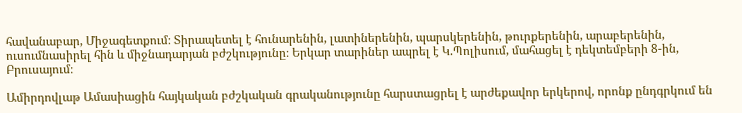հավանաբար, Միջագետքում։ Տիրապետել է հունարենին, լատիներենին, պարսկերենին, թուրքերենին, արաբերենին, ուսումնասիրել հին և միջնադարյան բժշկությունը։ Երկար տարիներ ապրել է Կ.Պոլիսում, մահացել է դեկտեմբերի 8-ին, Բրուսայում։

Ամիրդովլաթ Ամասիացին հայկական բժշկական գրականությունը հարստացրել է արժեքավոր երկերով, որոնք ընդգրկում են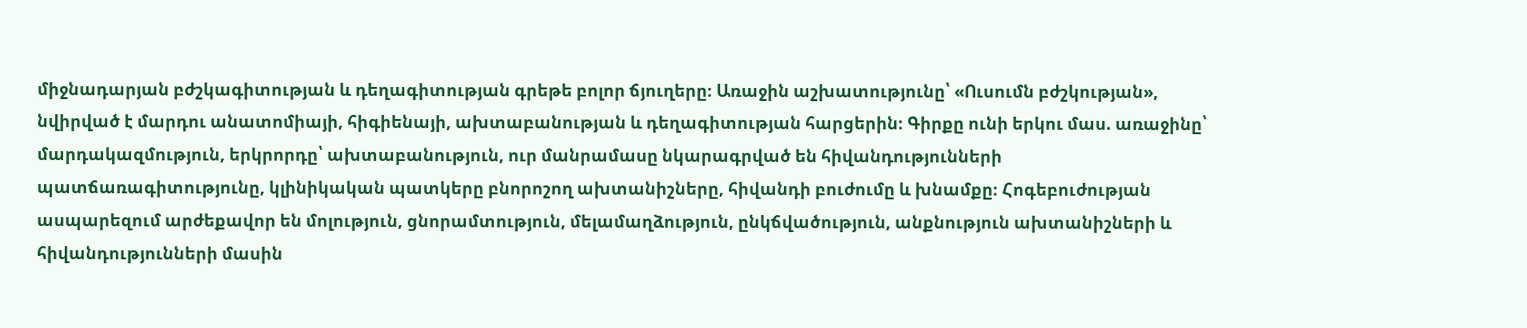միջնադարյան բժշկագիտության և դեղագիտության գրեթե բոլոր ճյուղերը։ Առաջին աշխատությունը՝ «Ուսումն բժշկության», նվիրված է մարդու անատոմիայի, հիգիենայի, ախտաբանության և դեղագիտության հարցերին։ Գիրքը ունի երկու մաս. առաջինը՝ մարդակազմություն, երկրորդը՝ ախտաբանություն, ուր մանրամասը նկարագրված են հիվանդությունների պատճառագիտությունը, կլինիկական պատկերը բնորոշող ախտանիշները, հիվանդի բուժումը և խնամքը։ Հոգեբուժության ասպարեզում արժեքավոր են մոլություն, ցնորամտություն, մելամաղձություն, ընկճվածություն, անքնություն ախտանիշների և հիվանդությունների մասին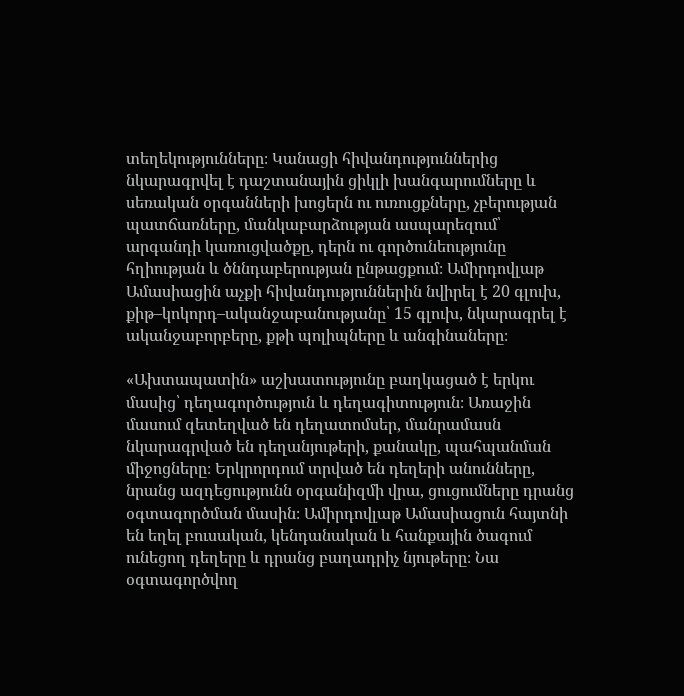տեղեկությունները։ Կանացի հիվանդություններից նկարագրվել է դաշտանային ցիկլի խանգարումները և սեռական օրգանների խոցերն ու ուռուցքները, չբերության պատճառները, մանկաբարձության ասպարեզում՝ արգանդի կառուցվածքը, դերն ու գործունեությունը հղիության և ծննդաբերության ընթացքում։ Ամիրդովլաթ Ամասիացին աչքի հիվանդություններին նվիրել է 20 գլուխ, քիթ–կոկորդ–ականջաբանությանը՝ 15 գլուխ, նկարագրել է ականջաբորբերը, քթի պոլիպները և անգինաները։

«Ախտապատին» աշխատությունը բաղկացած է երկու մասից՝ դեղագործություն և դեղագիտություն։ Առաջին մասում զետեղված են դեղատոմսեր, մանրամասն նկարագրված են դեղանյութերի, քանակը, պահպանման միջոցները։ Երկրորդում տրված են դեղերի անունները, նրանց ազդեցությունն օրգանիզմի վրա, ցուցումները դրանց օգտագործման մասին։ Ամիրդովլաթ Ամասիացուն հայտնի են եղել բուսական, կենդանական և հանքային ծագում ունեցող դեղերը և դրանց բաղադրիչ նյութերը։ Նա օգտագործվող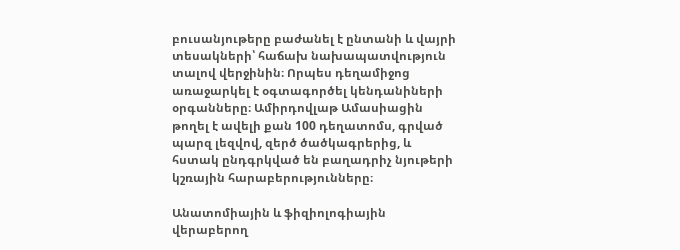բուսանյութերը բաժանել է ընտանի և վայրի տեսակների՝ հաճախ նախապատվություն տալով վերջինին։ Որպես դեղամիջոց առաջարկել է օգտագործել կենդանիների օրգանները։ Ամիրդովլաթ Ամասիացին թողել է ավելի քան 100 դեղատոմս, գրված պարզ լեզվով, զերծ ծածկագրերից, և հստակ ընդգրկված են բաղադրիչ նյութերի կշռային հարաբերությունները։

Անատոմիային և ֆիզիոլոգիային վերաբերող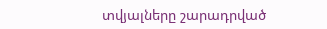տվյալները շարադրված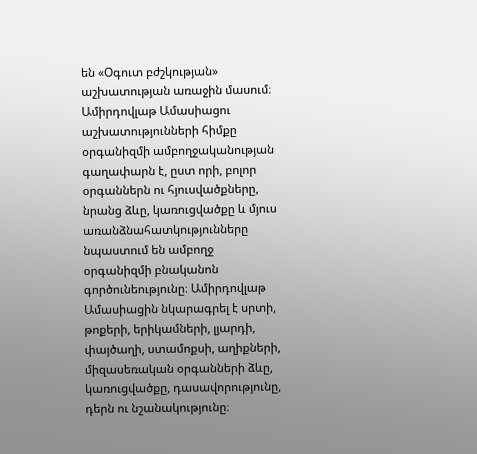են «Օգուտ բժշկության» աշխատության առաջին մասում։ Ամիրդովլաթ Ամասիացու աշխատությունների հիմքը օրգանիզմի ամբողջականության գաղափարն է, ըստ որի, բոլոր օրգաններն ու հյուսվածքները, նրանց ձևը, կառուցվածքը և մյուս առանձնահատկությունները նպաստում են ամբողջ օրգանիզմի բնականոն գործունեությունը։ Ամիրդովլաթ Ամասիացին նկարագրել է սրտի, թոքերի, երիկամների, լյարդի, փայծաղի, ստամոքսի, աղիքների, միզասեռական օրգանների ձևը, կառուցվածքը, դասավորությունը, դերն ու նշանակությունը։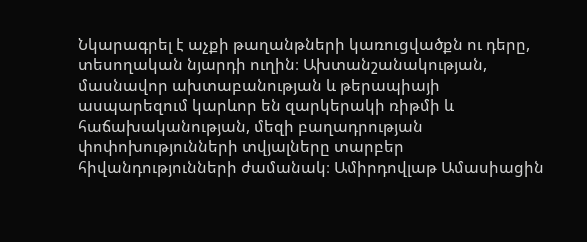Նկարագրել է աչքի թաղանթների կառուցվածքն ու դերը, տեսողական նյարդի ուղին։ Ախտանշանակության, մասնավոր ախտաբանության և թերապիայի ասպարեզում կարևոր են զարկերակի ռիթմի և հաճախականության, մեզի բաղադրության փոփոխությունների տվյալները տարբեր հիվանդությունների ժամանակ։ Ամիրդովլաթ Ամասիացին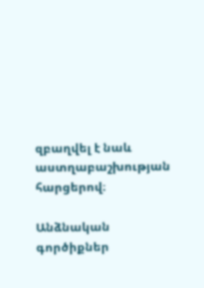զբաղվել է նաև աստղաբաշխության հարցերով։

Անձնական գործիքներ